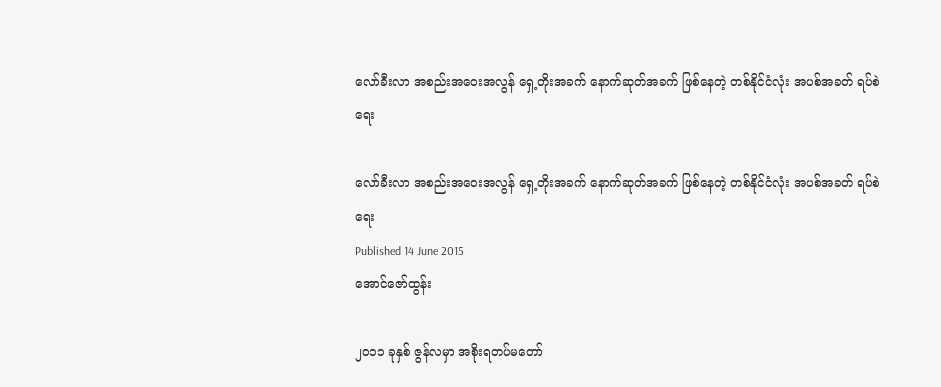လော်ခီးလာ အစည်းအဝေးအလွန် ရှေ့တိုးအခက် နောက်ဆုတ်အခက် ဖြစ်နေတဲ့ တစ်နိုင်ငံလုံး အပစ်အခတ် ရပ်စဲရေး

လော်ခီးလာ အစည်းအဝေးအလွန် ရှေ့တိုးအခက် နောက်ဆုတ်အခက် ဖြစ်နေတဲ့ တစ်နိုင်ငံလုံး အပစ်အခတ် ရပ်စဲရေး
Published 14 June 2015
အောင်ဇော်ထွန်း

၂၀၁၁ ခုနှစ် ဇွန်လမှာ အစိုးရတပ်မတော်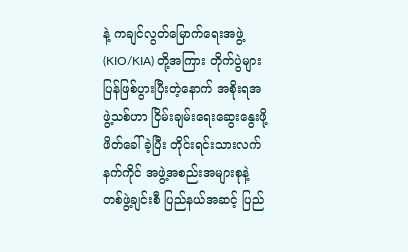နဲ့ ကချင်လွတ်မြောက်ရေးအဖွဲ့ (KIO/KIA) တို့အကြား တိုက်ပွဲများ ပြန်ဖြစ်ပွားပြီးတဲ့နောက် အစိုးရအဖွဲ့သစ်ဟာ ငြိမ်းချမ်းရေးဆွေးနွေးဖို့ ဖိတ်ခေါ်ခဲ့ပြီး တိုင်းရင်းသားလက်နက်ကိုင် အဖွဲ့အစည်းအများစုနဲ့ တစ်ဖွဲ့ချင်းစီ ပြည်နယ်အဆင့် ပြည်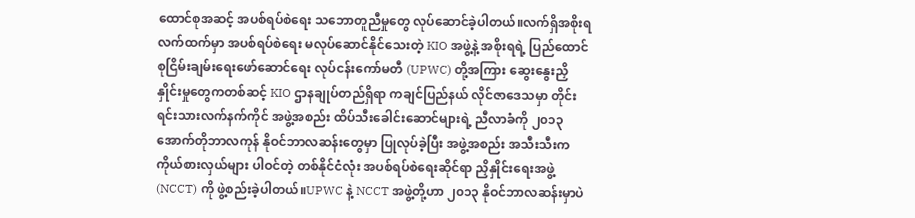ထောင်စုအဆင့် အပစ်ရပ်စဲရေး သဘောတူညီမှုတွေ လုပ်ဆောင်ခဲ့ပါတယ်။လက်ရှိအစိုးရ လက်ထက်မှာ အပစ်ရပ်စဲရေး မလုပ်ဆောင်နိုင်သေးတဲ့ KIO အဖွဲ့နဲ့ အစိုးရရဲ့ ပြည်ထောင်စုငြိမ်းချမ်းရေးဖော်ဆောင်ရေး လုပ်ငန်းကော်မတီ (UPWC) တို့အကြား ဆွေးနွေးညှိနှိုင်းမှုတွေကတစ်ဆင့် KIO ဌာနချုပ်တည်ရှိရာ ကချင်ပြည်နယ် လိုင်ဇာဒေသမှာ တိုင်းရင်းသားလက်နက်ကိုင် အဖွဲ့အစည်း ထိပ်သီးခေါင်းဆောင်များရဲ့ ညီလာခံကို ၂၀၁၃ အောက်တိုဘာလကုန် နိုဝင်ဘာလဆန်းတွေမှာ ပြုလုပ်ခဲ့ပြီး အဖွဲ့အစည်း အသီးသီးက ကိုယ်စားလှယ်များ ပါဝင်တဲ့ တစ်နိုင်ငံလုံး အပစ်ရပ်စဲရေးဆိုင်ရာ ညှိနှိုင်းရေးအဖွဲ့ (NCCT) ကို ဖွဲ့စည်းခဲ့ပါတယ်။UPWC နဲ့ NCCT အဖွဲ့တို့ဟာ ၂၀၁၃ နိုဝင်ဘာလဆန်းမှာပဲ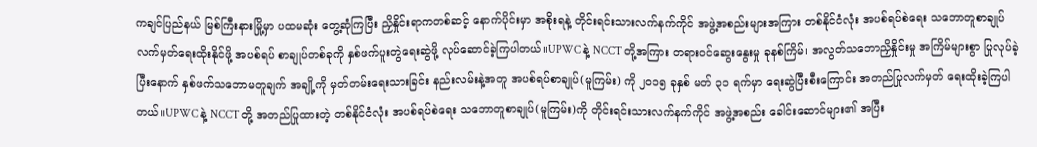ကချင်ပြည်နယ် မြစ်ကြီးနားမြို့မှာ ပထမဆုံး တွေ့ဆုံကြပြီး ညှိနှိုင်းရာကတစ်ဆင့် နောက်ပိုင်းမှာ အစိုးရနဲ့ တိုင်းရင်းသားလက်နက်ကိုင် အဖွဲ့အစည်းများအကြား တစ်နိုင်ငံလုံး အပစ်ရပ်စဲရေး သဘောတူစာချုပ် လက်မှတ်ရေးထိုးနိုင်ဖို့ အပစ်ရပ် စာချုပ်တစ်ခုကို နှစ်ဖက်ပူးတွဲရေးဆွဲဖို့ လုပ်ဆောင်ခဲ့ကြပါတယ်။UPWC နဲ့ NCCT တို့အကြား တရားဝင်ဆွေးနွေးမှု ခုနစ်ကြိမ်၊ အလွတ်သဘောညှိနှိုင်းမှု အကြိမ်များစွာ ပြုလုပ်ခဲ့ပြီးနောက် နှစ်ဖက်သဘောမတူချက် အချို့ကို မှတ်တမ်းရေးသားခြင်း နည်းလမ်းနဲ့အတူ အပစ်ရပ်စာချုပ်(မူကြမ်း) ကို ၂၀၁၅ ခုနှစ် မတ် ၃၁ ရက်မှာ ရေးဆွဲပြီးစီးကြောင်း အတည်ပြုလက်မှတ် ရေးထိုးခဲ့ကြပါတယ်။UPWC နဲ့ NCCT တို့ အတည်ပြုထားတဲ့ တစ်နိုင်ငံလုံး အပစ်ရပ်စဲရေး သဘောတူစာချုပ်(မူကြမ်း)ကို တိုင်းရင်းသားလက်နက်ကိုင် အဖွဲ့အစည်း ခေါင်းဆောင်များ၏ အပြီး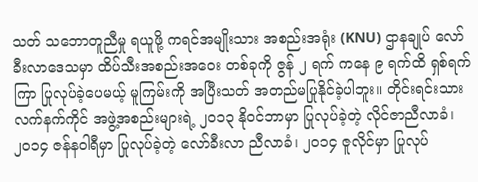သတ် သဘောတူညီမှု ရယူဖို့ ကရင်အမျိုးသား အစည်းအရုံး (KNU) ဌာနချုပ် လော်ခီးလာဒေသမှာ ထိပ်သီးအစည်းအဝေး တစ်ခုကို ဇွန် ၂ ရက် ကနေ ၉ ရက်ထိ ရှစ်ရက်ကြာ ပြုလုပ်ခဲ့ပေမယ့် မူကြမ်းကို အပြီးသတ် အတည်မပြုနိုင်ခဲ့ပါဘူး။ တိုင်းရင်းသားလက်နက်ကိုင် အဖွဲ့အစည်းများရဲ့ ၂၀၁၃ နိုဝင်ဘာမှာ ပြုလုပ်ခဲ့တဲ့ လိုင်ဇာညီလာခံ၊ ၂၀၁၄ ဇန်နဝါရီမှာ ပြုလုပ်ခဲ့တဲ့ လော်ခီးလာ ညီလာခံ၊ ၂၀၁၄ ဇူလိုင်မှာ ပြုလုပ်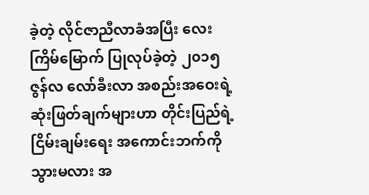ခဲ့တဲ့ လိုင်ဇာညီလာခံအပြီး လေးကြိမ်မြောက် ပြုလုပ်ခဲ့တဲ့ ၂၀၁၅ ဇွန်လ လော်ခီးလာ အစည်းအဝေးရဲ့ ဆုံးဖြတ်ချက်များဟာ တိုင်းပြည်ရဲ့ ငြိမ်းချမ်းရေး အကောင်းဘက်ကို သွားမလား အ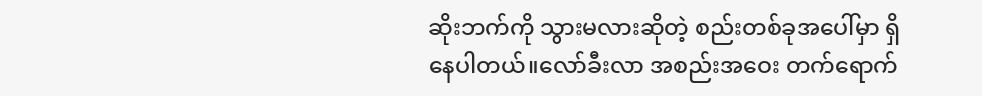ဆိုးဘက်ကို သွားမလားဆိုတဲ့ စည်းတစ်ခုအပေါ်မှာ ရှိနေပါတယ်။လော်ခီးလာ အစည်းအဝေး တက်ရောက်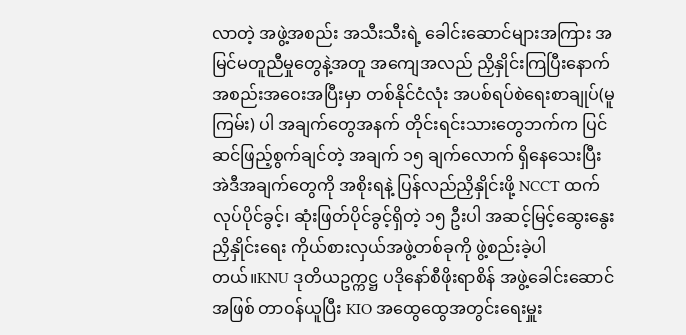လာတဲ့ အဖွဲ့အစည်း အသီးသီးရဲ့ ခေါင်းဆောင်များအကြား အမြင်မတူညီမှုတွေနဲ့အတူ အကျေအလည် ညှိနှိုင်းကြပြီးနောက် အစည်းအဝေးအပြီးမှာ တစ်နိုင်ငံလုံး အပစ်ရပ်စဲရေးစာချုပ်(မူကြမ်း) ပါ အချက်တွေအနက် တိုင်းရင်းသားတွေဘက်က ပြင်ဆင်ဖြည့်စွက်ချင်တဲ့ အချက် ၁၅ ချက်လောက် ရှိနေသေးပြီး အဲဒီအချက်တွေကို အစိုးရနဲ့ ပြန်လည်ညှိနှိုင်းဖို့ NCCT ထက် လုပ်ပိုင်ခွင့်၊ ဆုံးဖြတ်ပိုင်ခွင့်ရှိတဲ့ ၁၅ ဦးပါ အဆင့်မြင့်ဆွေးနွေးညှိနှိုင်းရေး ကိုယ်စားလှယ်အဖွဲ့တစ်ခုကို ဖွဲ့စည်းခဲ့ပါတယ်။KNU ဒုတိယဥက္ကဋ္ဌ ပဒိုနော်စီဖိုးရာစိန် အဖွဲ့ခေါင်းဆောင်အဖြစ် တာဝန်ယူပြီး KIO အထွေထွေအတွင်းရေးမှူး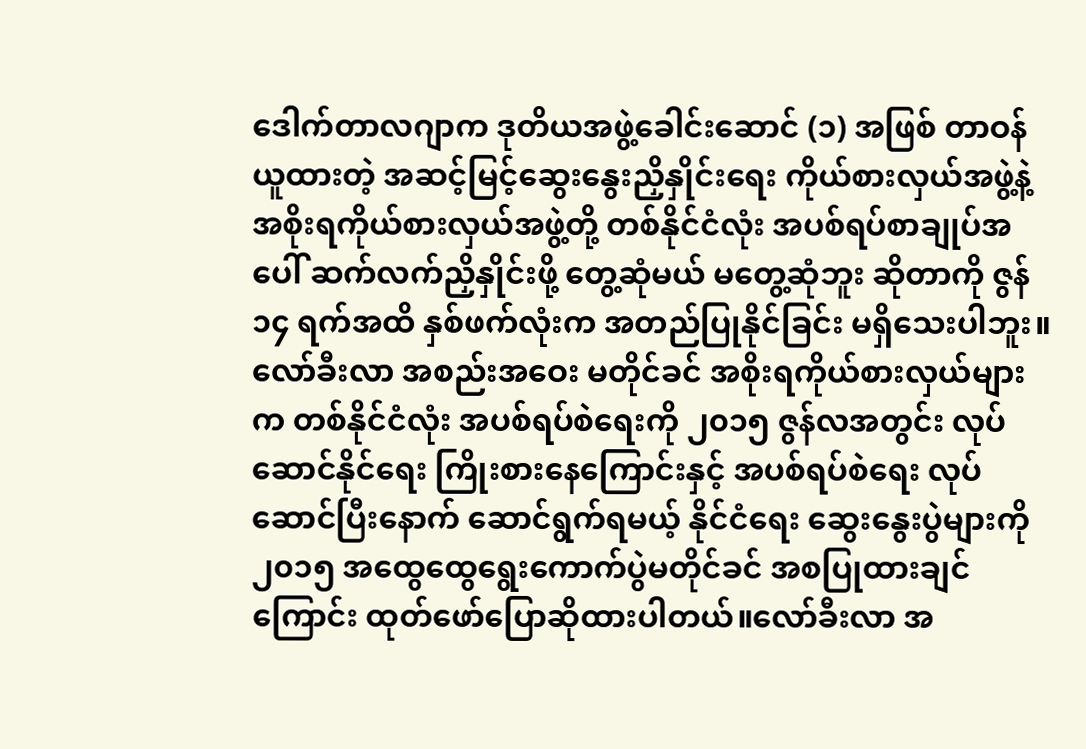ဒေါက်တာလဂျာက ဒုတိယအဖွဲ့ခေါင်းဆောင် (၁) အဖြစ် တာဝန်ယူထားတဲ့ အဆင့်မြင့်ဆွေးနွေးညှိနှိုင်းရေး ကိုယ်စားလှယ်အဖွဲ့နဲ့ အစိုးရကိုယ်စားလှယ်အဖွဲ့တို့ တစ်နိုင်ငံလုံး အပစ်ရပ်စာချုပ်အပေါ် ဆက်လက်ညှိနှိုင်းဖို့ တွေ့ဆုံမယ် မတွေ့ဆုံဘူး ဆိုတာကို ဇွန် ၁၄ ရက်အထိ နှစ်ဖက်လုံးက အတည်ပြုနိုင်ခြင်း မရှိသေးပါဘူး။လော်ခီးလာ အစည်းအဝေး မတိုင်ခင် အစိုးရကိုယ်စားလှယ်များက တစ်နိုင်ငံလုံး အပစ်ရပ်စဲရေးကို ၂၀၁၅ ဇွန်လအတွင်း လုပ်ဆောင်နိုင်ရေး ကြိုးစားနေကြောင်းနှင့် အပစ်ရပ်စဲရေး လုပ်ဆောင်ပြီးနောက် ဆောင်ရွက်ရမယ့် နိုင်ငံရေး ဆွေးနွေးပွဲများကို ၂၀၁၅ အထွေထွေရွေးကောက်ပွဲမတိုင်ခင် အစပြုထားချင်ကြောင်း ထုတ်ဖော်ပြောဆိုထားပါတယ်။လော်ခီးလာ အ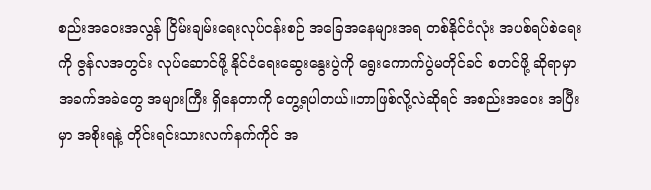စည်းအဝေးအလွန် ငြိမ်းချမ်းရေးလုပ်ငန်းစဉ် အခြေအနေများအရ တစ်နိုင်ငံလုံး အပစ်ရပ်စဲရေးကို ဇွန်လအတွင်း လုပ်ဆောင်ဖို့ နိုင်ငံရေးဆွေးနွေးပွဲကို ရွေးကောက်ပွဲမတိုင်ခင် စတင်ဖို့ ဆိုရာမှာ အခက်အခဲတွေ အများကြီး ရှိနေတာကို တွေ့ရပါတယ်။ဘာဖြစ်လို့လဲဆိုရင် အစည်းအဝေး အပြီးမှာ အစိုးရနဲ့ တိုင်းရင်းသားလက်နက်ကိုင် အ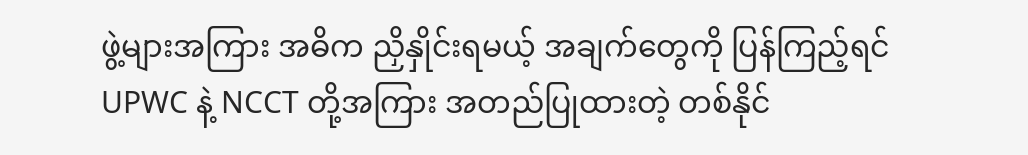ဖွဲ့များအကြား အဓိက ညှိနှိုင်းရမယ့် အချက်တွေကို ပြန်ကြည့်ရင် UPWC နဲ့ NCCT တို့အကြား အတည်ပြုထားတဲ့ တစ်နိုင်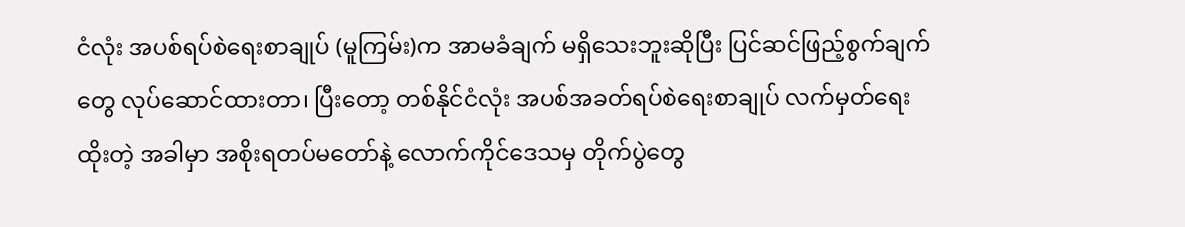ငံလုံး အပစ်ရပ်စဲရေးစာချုပ် (မူကြမ်း)က အာမခံချက် မရှိသေးဘူးဆိုပြီး ပြင်ဆင်ဖြည့်စွက်ချက်တွေ လုပ်ဆောင်ထားတာ၊ ပြီးတော့ တစ်နိုင်ငံလုံး အပစ်အခတ်ရပ်စဲရေးစာချုပ် လက်မှတ်ရေးထိုးတဲ့ အခါမှာ အစိုးရတပ်မတော်နဲ့ လောက်ကိုင်ဒေသမှ တိုက်ပွဲတွေ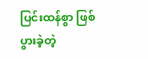ပြင်းထန်စွာ ဖြစ်ပွားခဲ့တဲ့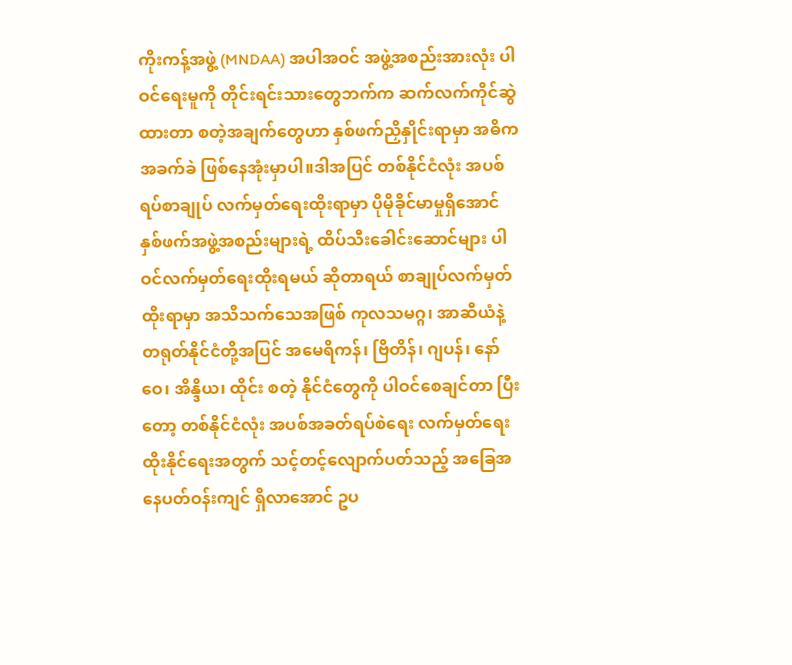ကိုးကန့်အဖွဲ့ (MNDAA) အပါအဝင် အဖွဲ့အစည်းအားလုံး ပါဝင်ရေးမူကို တိုင်းရင်းသားတွေဘက်က ဆက်လက်ကိုင်ဆွဲထားတာ စတဲ့အချက်တွေဟာ နှစ်ဖက်ညှိနှိုင်းရာမှာ အဓိက အခက်ခဲ ဖြစ်နေအုံးမှာပါ။ဒါအပြင် တစ်နိုင်ငံလုံး အပစ်ရပ်စာချုပ် လက်မှတ်ရေးထိုးရာမှာ ပိုမိုခိုင်မာမှုရှိအောင် နှစ်ဖက်အဖွဲ့အစည်းများရဲ့ ထိပ်သီးခေါင်းဆောင်များ ပါဝင်လက်မှတ်ရေးထိုးရမယ် ဆိုတာရယ် စာချုပ်လက်မှတ်ထိုးရာမှာ အသိသက်သေအဖြစ် ကုလသမဂ္ဂ၊ အာဆီယံနဲ့ တရုတ်နိုင်ငံတို့အပြင် အမေရိကန်၊ ဗြိတိန်၊ ဂျပန်၊ နော်ဝေ၊ အိန္ဒိယ၊ ထိုင်း စတဲ့ နိုင်ငံတွေကို ပါဝင်စေချင်တာ ပြီးတော့ တစ်နိုင်ငံလုံး အပစ်အခတ်ရပ်စဲရေး လက်မှတ်ရေးထိုးနိုင်ရေးအတွက် သင့်တင့်လျောက်ပတ်သည့် အခြေအနေပတ်ဝန်းကျင် ရှိလာအောင် ဥပ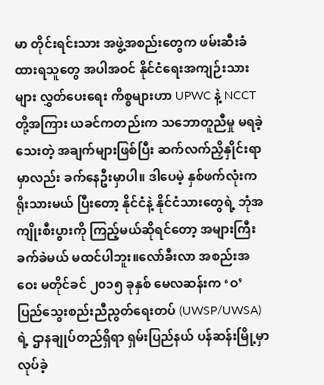မာ တိုင်းရင်းသား အဖွဲ့အစည်းတွေက ဖမ်းဆီးခံထားရသူတွေ အပါအဝင် နိုင်ငံရေးအကျဉ်းသားများ လွှတ်ပေးရေး ကိစ္စများဟာ UPWC နဲ့ NCCT တို့အကြား ယခင်ကတည်းက သဘောတူညီမှု မရခဲ့သေးတဲ့ အချက်များဖြစ်ပြီး ဆက်လက်ညှိနှိုင်းရာမှာလည်း ခက်နေဦးမှာပါ။ ဒါပေမဲ့ နှစ်ဖက်လုံးက ရိုးသားမယ် ပြီးတော့ နိုင်ငံနဲ့ နိုင်ငံသားတွေရဲ့ ဘုံအကျိုးစီးပွားကို ကြည့်မယ်ဆိုရင်တော့ အများကြီး ခက်ခဲမယ် မထင်ပါဘူး။လော်ခီးလာ အစည်းအဝေး မတိုင်ခင် ၂၀၁၅ ခုနှစ် မေလဆန်းက ‘ဝ’ ပြည်သွေးစည်းညီညွတ်ရေးတပ် (UWSP/UWSA) ရဲ့ ဌာနချုပ်တည်ရှိရာ ရှမ်းပြည်နယ် ပန်ဆန်းမြို့မှာ လုပ်ခဲ့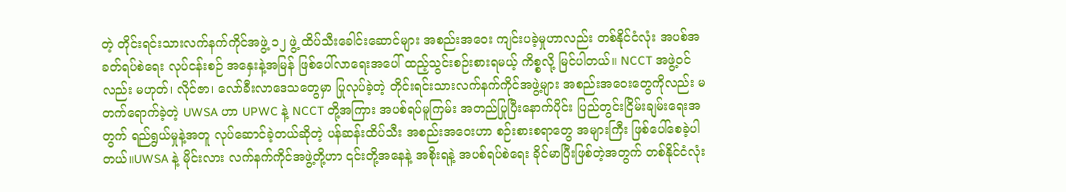တဲ့ တိုင်းရင်းသားလက်နက်ကိုင်အဖွဲ့ ၁၂ ဖွဲ့ ထိပ်သီးခေါင်းဆောင်များ အစည်းအဝေး ကျင်းပခဲ့မှုဟာလည်း တစ်နိုင်ငံလုံး အပစ်အခတ်ရပ်စဲရေး လုပ်ငန်းစဉ် အနှေးနဲ့အမြန် ဖြစ်ပေါ်လာရေးအပေါ် ထည့်သွင်းစဉ်းစားရမယ့် ကိစ္စလို့ မြင်ပါတယ်။ NCCT အဖွဲ့ဝင်လည်း မဟုတ်၊ လိုင်ဇာ၊ လော်ခီးလာဒေသတွေမှာ ပြုလုပ်ခဲ့တဲ့ တိုင်းရင်းသားလက်နက်ကိုင်အဖွဲ့များ အစည်းအဝေးတွေကိုလည်း မတက်ရောက်ခဲ့တဲ့ UWSA ဟာ UPWC နဲ့ NCCT တို့အကြား အပစ်ရပ်မူကြမ်း အတည်ပြုပြီးနောက်ပိုင်း ပြည်တွင်းငြိမ်းချမ်းရေးအတွက် ရည်ရွယ်မှုနဲ့အတူ လုပ်ဆောင်ခဲ့တယ်ဆိုတဲ့ ပန်ဆန်းထိပ်သီး အစည်းအဝေးဟာ စဉ်းစားစရာတွေ အများကြီး ဖြစ်ပေါ်စေခဲ့ပါတယ်။UWSA နဲ့ မိုင်းလား လက်နက်ကိုင်အဖွဲ့တို့ဟာ ၎င်းတို့အနေနဲ့ အစိုးရနဲ့ အပစ်ရပ်စဲရေး ခိုင်မာပြီးဖြစ်တဲ့အတွက် တစ်နိုင်ငံလုံး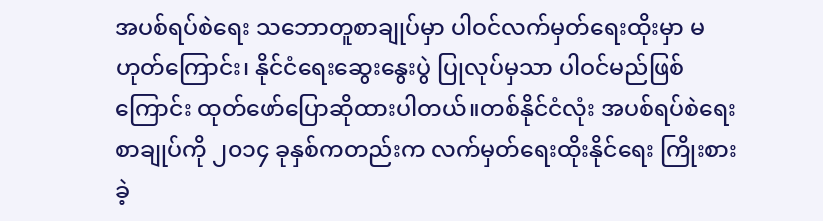အပစ်ရပ်စဲရေး သဘောတူစာချုပ်မှာ ပါဝင်လက်မှတ်ရေးထိုးမှာ မဟုတ်ကြောင်း၊ နိုင်ငံရေးဆွေးနွေးပွဲ ပြုလုပ်မှသာ ပါဝင်မည်ဖြစ်ကြောင်း ထုတ်ဖော်ပြောဆိုထားပါတယ်။တစ်နိုင်ငံလုံး အပစ်ရပ်စဲရေး စာချုပ်ကို ၂၀၁၄ ခုနှစ်ကတည်းက လက်မှတ်ရေးထိုးနိုင်ရေး ကြိုးစားခဲ့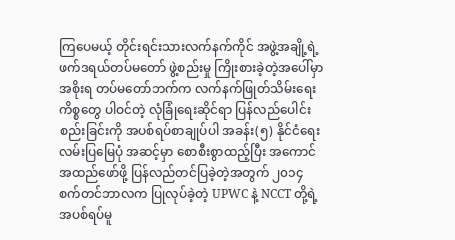ကြပေမယ့် တိုင်းရင်းသားလက်နက်ကိုင် အဖွဲ့အချို့ရဲ့ ဖက်ဒရယ်တပ်မတော် ဖွဲ့စည်းမှု ကြိုးစားခဲ့တဲ့အပေါ်မှာ အစိုးရ တပ်မတော်ဘက်က လက်နက်ဖြုတ်သိမ်းရေး ကိစ္စတွေ ပါဝင်တဲ့ လုံခြုံရေးဆိုင်ရာ ပြန်လည်ပေါင်းစည်းခြင်းကို အပစ်ရပ်စာချုပ်ပါ အခန်း(၅) နိုင်ငံရေးလမ်းပြမြေပုံ အဆင့်မှာ စောစီးစွာထည့်ပြီး အကောင်အထည်ဖော်ဖို့ ပြန်လည်တင်ပြခဲ့တဲ့အတွက် ၂၀၁၄ စက်တင်ဘာလက ပြုလုပ်ခဲ့တဲ့ UPWC နဲ့ NCCT တို့ရဲ့ အပစ်ရပ်မူ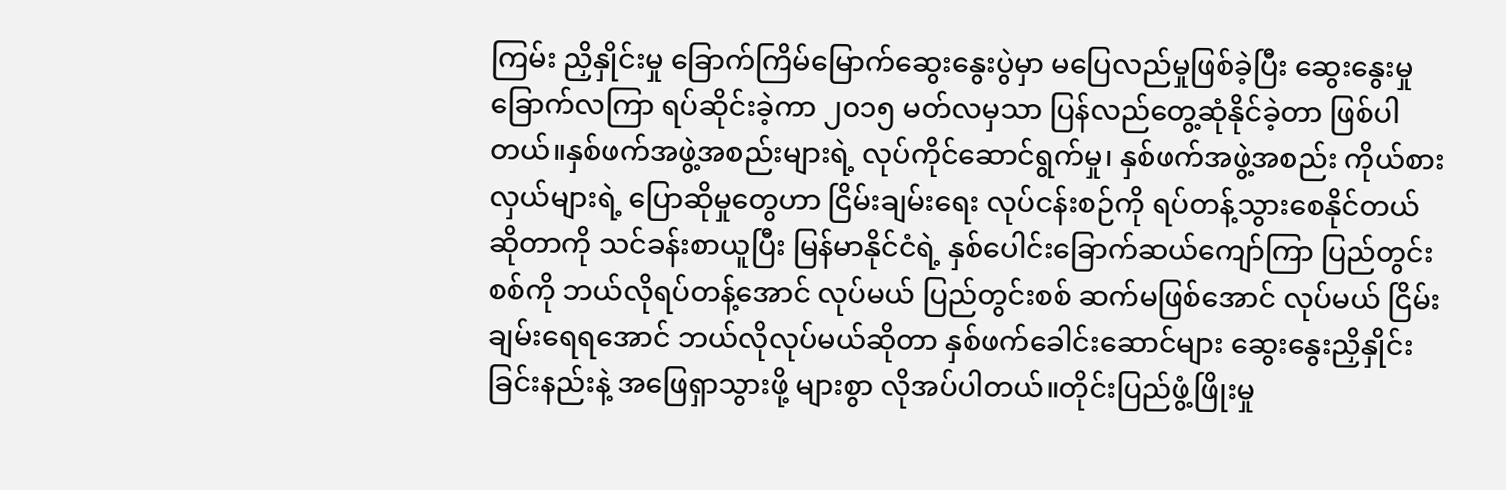ကြမ်း ညှိနှိုင်းမှု ခြောက်ကြိမ်မြောက်ဆွေးနွေးပွဲမှာ မပြေလည်မှုဖြစ်ခဲ့ပြီး ဆွေးနွေးမှု ခြောက်လကြာ ရပ်ဆိုင်းခဲ့ကာ ၂၀၁၅ မတ်လမှသာ ပြန်လည်တွေ့ဆုံနိုင်ခဲ့တာ ဖြစ်ပါတယ်။နှစ်ဖက်အဖွဲ့အစည်းများရဲ့ လုပ်ကိုင်ဆောင်ရွက်မှု၊ နှစ်ဖက်အဖွဲ့အစည်း ကိုယ်စားလှယ်များရဲ့ ပြောဆိုမှုတွေဟာ ငြိမ်းချမ်းရေး လုပ်ငန်းစဉ်ကို ရပ်တန့်သွားစေနိုင်တယ် ဆိုတာကို သင်ခန်းစာယူပြီး မြန်မာနိုင်ငံရဲ့ နှစ်ပေါင်းခြောက်ဆယ်ကျော်ကြာ ပြည်တွင်းစစ်ကို ဘယ်လိုရပ်တန့်အောင် လုပ်မယ် ပြည်တွင်းစစ် ဆက်မဖြစ်အောင် လုပ်မယ် ငြိမ်းချမ်းရေရအောင် ဘယ်လိုလုပ်မယ်ဆိုတာ နှစ်ဖက်ခေါင်းဆောင်များ ဆွေးနွေးညှိနှိုင်းခြင်းနည်းနဲ့ အဖြေရှာသွားဖို့ များစွာ လိုအပ်ပါတယ်။တိုင်းပြည်ဖွံ့ဖြိုးမှု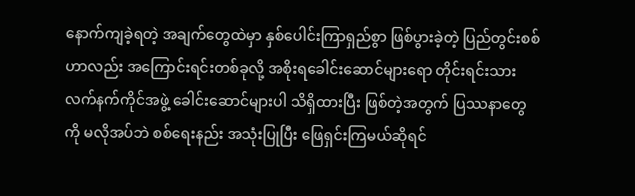နောက်ကျခဲ့ရတဲ့ အချက်တွေထဲမှာ နှစ်ပေါင်းကြာရှည်စွာ ဖြစ်ပွားခဲ့တဲ့ ပြည်တွင်းစစ်ဟာလည်း အကြောင်းရင်းတစ်ခုလို့ အစိုးရခေါင်းဆောင်များရော တိုင်းရင်းသားလက်နက်ကိုင်အဖွဲ့ ခေါင်းဆောင်များပါ သိရှိထားပြီး ဖြစ်တဲ့အတွက် ပြဿနာတွေကို မလိုအပ်ဘဲ စစ်ရေးနည်း အသုံးပြုပြီး ဖြေရှင်းကြမယ်ဆိုရင်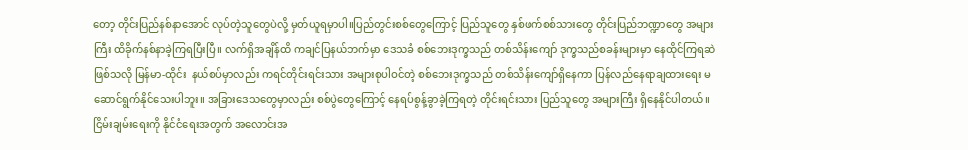တော့ တိုင်းပြည်နစ်နာအောင် လုပ်တဲ့သူတွေပဲလို့ မှတ်ယူရမှာပါ။ပြည်တွင်းစစ်တွေကြောင့် ပြည်သူတွေ နှစ်ဖက်စစ်သားတွေ တိုင်းပြည်ဘဏ္ဍာတွေ အများကြီး ထိခိုက်နစ်နာခဲ့ကြရပြီးပြီ။ လက်ရှိအချိန်ထိ ကချင်ပြနယ်ဘက်မှာ ဒေသခံ စစ်ဘေးဒုက္ခသည် တစ်သိန်းကျော် ဒုက္ခသည်စခန်းများမှာ နေထိုင်ကြရဆဲဖြစ်သလို မြန်မာ-ထိုင်း  နယ်စပ်မှာလည်း ကရင်တိုင်းရင်းသား အများစုပါဝင်တဲ့ စစ်ဘေးဒုက္ခသည် တစ်သိန်းကျော်ရှိနေကာ ပြန်လည်နေရာချထားရေး မဆောင်ရွက်နိုင်သေးပါဘူး။ အခြားဒေသတွေမှာလည်း စစ်ပွဲတွေကြောင့် နေရပ်စွန့်ခွာခဲ့ကြရတဲ့ တိုင်းရင်းသား ပြည်သူတွေ အများကြီး ရှိနေနိုင်ပါတယ်။ငြိမ်းချမ်းရေးကို နိုင်ငံရေးအတွက် အလောင်းအ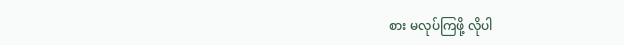စား မလုပ်ကြဖို့ လိုပါ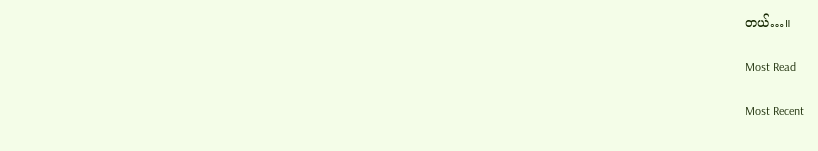တယ်…။

Most Read

Most Recent